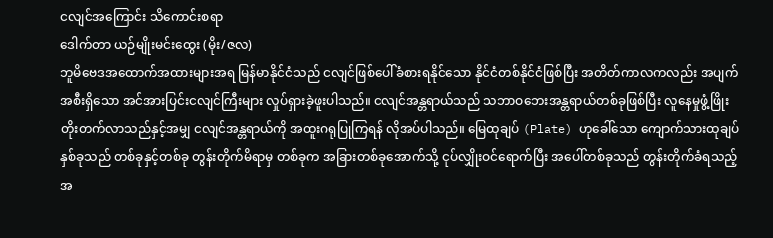ငလျင်အကြောင်း သိကောင်းစရာ
ဒေါက်တာ ယဉ်မျိုးမင်းထွေး (မိုး/ဇလ)
ဘူမိဗေဒအထောက်အထားများအရ မြန်မာနိုင်ငံသည် ငလျင်ဖြစ်ပေါ်ခံစားရနိုင်သော နိုင်ငံတစ်နိုင်ငံဖြစ်ပြီး အတိတ်ကာလကလည်း အပျက်အစီးရှိသော အင်အားပြင်းငလျင်ကြီးများ လှုပ်ရှားခဲ့ဖူးပါသည်။ ငလျင်အန္တရာယ်သည် သဘာဝဘေးအန္တရာယ်တစ်ခုဖြစ်ပြီး လူနေမှုဖွံ့ဖြိုးတိုးတက်လာသည်နှင့်အမျှ ငလျင်အန္တရာယ်ကို အထူးဂရုပြုကြရန် လိုအပ်ပါသည်။ မြေထုချပ် (Plate) ဟုခေါ်သော ကျောက်သားထုချပ်နှစ်ခုသည် တစ်ခုနှင့်တစ်ခု တွန်းတိုက်မိရာမှ တစ်ခုက အခြားတစ်ခုအောက်သို့ ငုပ်လျှိုးဝင်ရောက်ပြီး အပေါ်တစ်ခုသည် တွန်းတိုက်ခံရသည့်အ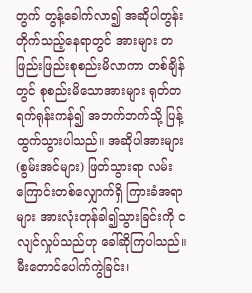တွက် တွန့်ခေါက်လာ၍ အဆိုပါတွန်းတိုက်သည့်နေရာတွင် အားများ တဖြည်းဖြည်းစုစည်းမိလာကာ တစ်ချိန်တွင် စုစည်းမိသောအားများ ရုတ်တရက်ရုန်းကန်၍ အဘက်ဘက်သို့ ပြန့်ထွက်သွားပါသည်။ အဆိုပါအားများ (စွမ်းအင်များ) ဖြတ်သွားရာ လမ်းကြောင်းတစ်လျှောက်ရှိ ကြားခံအရာများ အားလုံးတုန်ခါ၍သွားခြင်းကို ငလျင်လှုပ်သည်ဟု ခေါ်ဆိုကြပါသည်။ မီးတောင်ပေါက်ကွဲခြင်း၊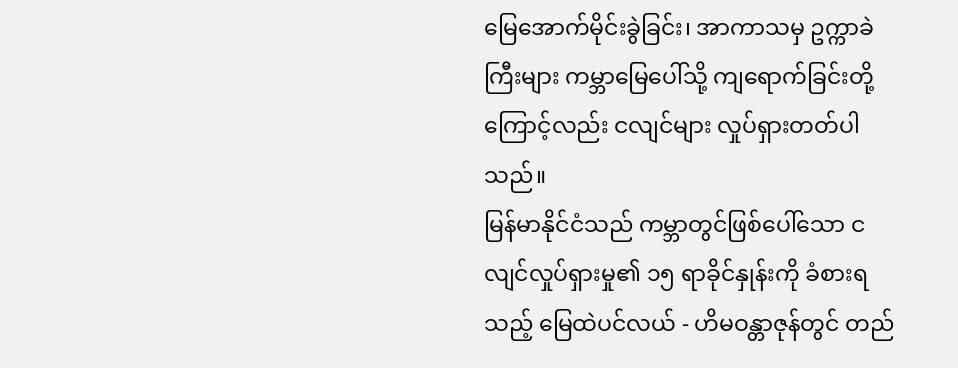မြေအောက်မိုင်းခွဲခြင်း၊ အာကာသမှ ဥက္ကာခဲကြီးများ ကမ္ဘာမြေပေါ်သို့ ကျရောက်ခြင်းတို့ကြောင့်လည်း ငလျင်များ လှုပ်ရှားတတ်ပါသည်။
မြန်မာနိုင်ငံသည် ကမ္ဘာတွင်ဖြစ်ပေါ်သော ငလျင်လှုပ်ရှားမှု၏ ၁၅ ရာခိုင်နှုန်းကို ခံစားရသည့် မြေထဲပင်လယ် - ဟိမဝန္တာဇုန်တွင် တည်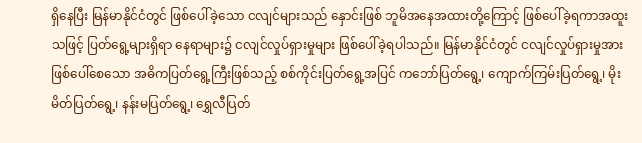ရှိနေပြီး မြန်မာနိုင်ငံတွင် ဖြစ်ပေါ်ခဲ့သော ငလျင်များသည် နှောင်းဖြစ် ဘူမိအနေအထားတို့ကြောင့် ဖြစ်ပေါ်ခဲ့ရကာအထူးသဖြင့် ပြတ်ရွေ့များရှိရာ နေရာများ၌ ငလျင်လှုပ်ရှားမှုများ ဖြစ်ပေါ်ခဲ့ရပါသည်။ မြန်မာနိုင်ငံတွင် ငလျင်လှုပ်ရှားမှုအား ဖြစ်ပေါ်စေသော အဓိကပြတ်ရွေ့ကြီးဖြစ်သည့် စစ်ကိုင်းပြတ်ရွေ့အပြင် ကဘော်ပြတ်ရွေ့၊ ကျောက်ကြမ်းပြတ်ရွေ့၊ မိုးမိတ်ပြတ်ရွေ့၊ နန်းမပြတ်ရွေ့၊ ရွှေလီပြတ်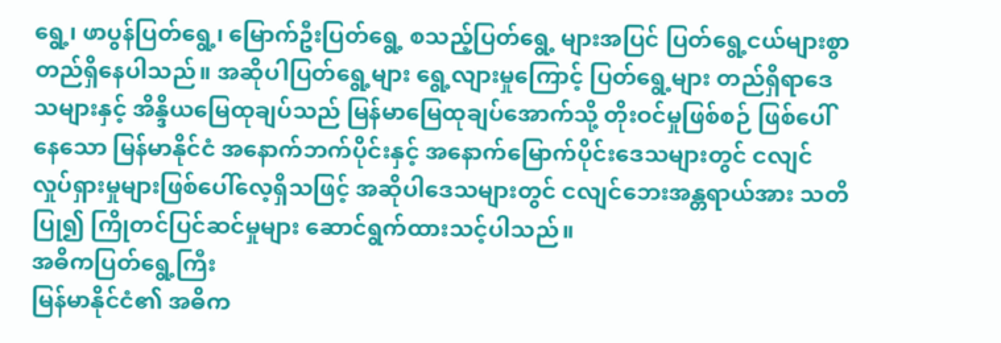ရွေ့၊ ဖာပွန်ပြတ်ရွေ့၊ မြောက်ဦးပြတ်ရွေ့ စသည့်ပြတ်ရွေ့ များအပြင် ပြတ်ရွေ့ငယ်များစွာ တည်ရှိနေပါသည်။ အဆိုပါပြတ်ရွေ့များ ရွေ့လျားမှုကြောင့် ပြတ်ရွေ့များ တည်ရှိရာဒေသများနှင့် အိန္ဒိယမြေထုချပ်သည် မြန်မာမြေထုချပ်အောက်သို့ တိုးဝင်မှုဖြစ်စဉ် ဖြစ်ပေါ်နေသော မြန်မာနိုင်ငံ အနောက်ဘက်ပိုင်းနှင့် အနောက်မြောက်ပိုင်းဒေသများတွင် ငလျင်လှုပ်ရှားမှုများဖြစ်ပေါ်လေ့ရှိသဖြင့် အဆိုပါဒေသများတွင် ငလျင်ဘေးအန္တရာယ်အား သတိပြု၍ ကြိုတင်ပြင်ဆင်မှုများ ဆောင်ရွက်ထားသင့်ပါသည်။
အဓိကပြတ်ရွေ့ကြီး
မြန်မာနိုင်ငံ၏ အဓိက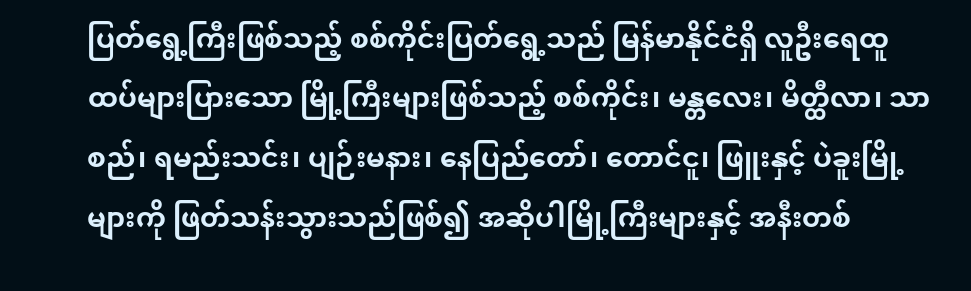ပြတ်ရွေ့ကြီးဖြစ်သည့် စစ်ကိုင်းပြတ်ရွေ့သည် မြန်မာနိုင်ငံရှိ လူဦးရေထူထပ်များပြားသော မြို့ကြီးများဖြစ်သည့် စစ်ကိုင်း၊ မန္တလေး၊ မိတ္ထီလာ၊ သာစည်၊ ရမည်းသင်း၊ ပျဉ်းမနား၊ နေပြည်တော်၊ တောင်ငူ၊ ဖြူးနှင့် ပဲခူးမြို့များကို ဖြတ်သန်းသွားသည်ဖြစ်၍ အဆိုပါမြို့ကြီးများနှင့် အနီးတစ်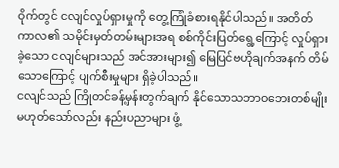ဝိုက်တွင် ငလျင်လှုပ်ရှားမှုကို တွေ့ကြုံခံစားရနိုင်ပါသည်။ အတိတ်ကာလ၏ သမိုင်းမှတ်တမ်းများအရ စစ်ကိုင်းပြတ်ရွေ့ကြောင့် လှုပ်ရှားခဲ့သော ငလျင်များသည် အင်အားများ၍ မြေပြင်ဗဟိုချက်အနက် တိမ်သောကြောင့် ပျက်စီးမှုများ ရှိခဲ့ပါသည်။
ငလျင်သည် ကြိုတင်ခန့်မှန်းတွက်ချက် နိုင်သောသဘာဝဘေးတစ်မျိုး မဟုတ်သော်လည်း နည်းပညာများ ဖွံ့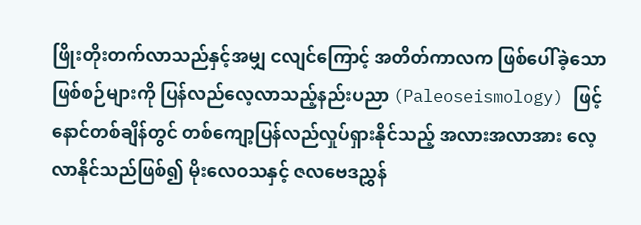ဖြိုးတိုးတက်လာသည်နှင့်အမျှ ငလျင်ကြောင့် အတိတ်ကာလက ဖြစ်ပေါ်ခဲ့သောဖြစ်စဉ်များကို ပြန်လည်လေ့လာသည့်နည်းပညာ (Paleoseismology) ဖြင့် နောင်တစ်ချိန်တွင် တစ်ကျော့ပြန်လည်လှုပ်ရှားနိုင်သည့် အလားအလာအား လေ့လာနိုင်သည်ဖြစ်၍ မိုးလေဝသနှင့် ဇလဗေဒညွှန်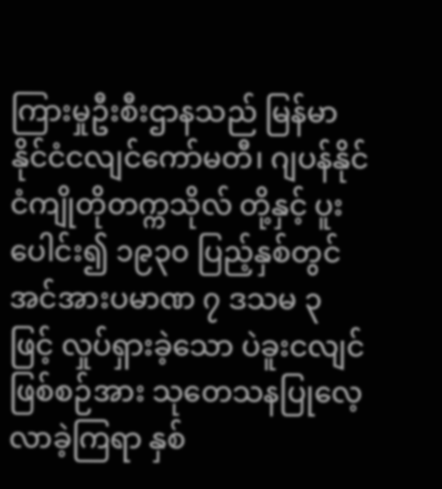ကြားမှုဦးစီးဌာနသည် မြန်မာနိုင်ငံငလျင်ကော်မတီ၊ ဂျပန်နိုင်ငံကျိုတိုတက္ကသိုလ် တို့နှင့် ပူးပေါင်း၍ ၁၉၃၀ ပြည့်နှစ်တွင် အင်အားပမာဏ ၇ ဒသမ ၃ ဖြင့် လှုပ်ရှားခဲ့သော ပဲခူးငလျင် ဖြစ်စဉ်အား သုတေသနပြုလေ့လာခဲ့ကြရာ နှစ်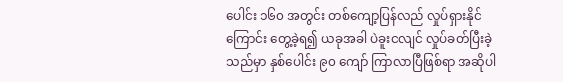ပေါင်း ၁၆၀ အတွင်း တစ်ကျော့ပြန်လည် လှုပ်ရှားနိုင်ကြောင်း တွေ့ခဲ့ရ၍ ယခုအခါ ပဲခူးငလျင် လှုပ်ခတ်ပြီးခဲ့သည်မှာ နှစ်ပေါင်း ၉၀ ကျော် ကြာလာပြီဖြစ်ရာ အဆိုပါ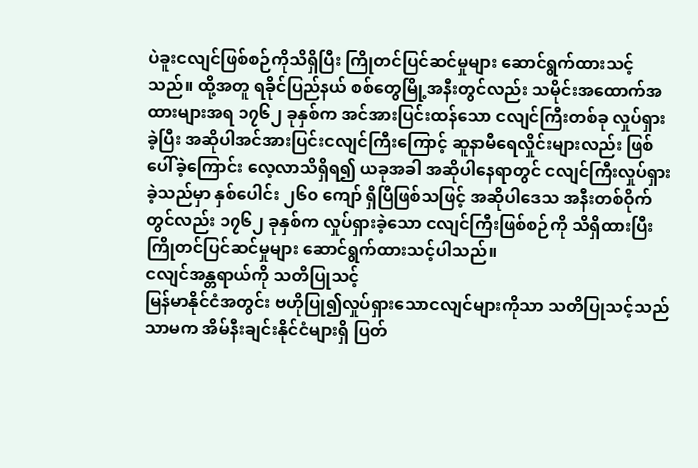ပဲခူးငလျင်ဖြစ်စဉ်ကိုသိရှိပြီး ကြိုတင်ပြင်ဆင်မှုများ ဆောင်ရွက်ထားသင့်သည်။ ထို့အတူ ရခိုင်ပြည်နယ် စစ်တွေမြို့အနီးတွင်လည်း သမိုင်းအထောက်အထားများအရ ၁၇၆၂ ခုနှစ်က အင်အားပြင်းထန်သော ငလျင်ကြီးတစ်ခု လှုပ်ရှားခဲ့ပြီး အဆိုပါအင်အားပြင်းငလျင်ကြီးကြောင့် ဆူနာမီရေလှိုင်းများလည်း ဖြစ်ပေါ်ခဲ့ကြောင်း လေ့လာသိရှိရ၍ ယခုအခါ အဆိုပါနေရာတွင် ငလျင်ကြီးလှုပ်ရှားခဲ့သည်မှာ နှစ်ပေါင်း ၂၆၀ ကျော် ရှိပြီဖြစ်သဖြင့် အဆိုပါဒေသ အနီးတစ်ဝိုက် တွင်လည်း ၁၇၆၂ ခုနှစ်က လှုပ်ရှားခဲ့သော ငလျင်ကြီးဖြစ်စဉ်ကို သိရှိထားပြီး ကြိုတင်ပြင်ဆင်မှုများ ဆောင်ရွက်ထားသင့်ပါသည်။
ငလျင်အန္တရာယ်ကို သတိပြုသင့်
မြန်မာနိုင်ငံအတွင်း ဗဟိုပြု၍လှုပ်ရှားသောငလျင်များကိုသာ သတိပြုသင့်သည်သာမက အိမ်နီးချင်းနိုင်ငံများရှိ ပြတ်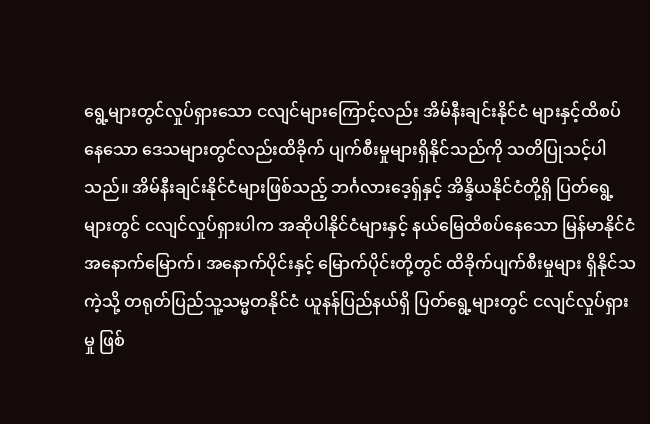ရွေ့များတွင်လှုပ်ရှားသော ငလျင်များကြောင့်လည်း အိမ်နီးချင်းနိုင်ငံ များနှင့်ထိစပ်နေသော ဒေသများတွင်လည်းထိခိုက် ပျက်စီးမှုများရှိနိုင်သည်ကို သတိပြုသင့်ပါသည်။ အိမ်နီးချင်းနိုင်ငံများဖြစ်သည့် ဘင်္ဂလားဒေ့ရှ်နှင့် အိန္ဒိယနိုင်ငံတို့ရှိ ပြတ်ရွေ့များတွင် ငလျင်လှုပ်ရှားပါက အဆိုပါနိုင်ငံများနှင့် နယ်မြေထိစပ်နေသော မြန်မာနိုင်ငံအနောက်မြောက်၊ အနောက်ပိုင်းနှင့် မြောက်ပိုင်းတို့တွင် ထိခိုက်ပျက်စီးမှုများ ရှိနိုင်သကဲ့သို့ တရုတ်ပြည်သူ့သမ္မတနိုင်ငံ ယူနန်ပြည်နယ်ရှိ ပြတ်ရွေ့များတွင် ငလျင်လှုပ်ရှားမှု ဖြစ်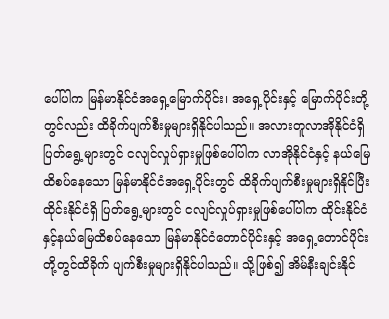ပေါ်ပါက မြန်မာနိုင်ငံအရှေ့မြောက်ပိုင်း၊ အရှေ့ပိုင်းနှင့် မြောက်ပိုင်းတို့တွင်လည်း ထိခိုက်ပျက်စီးမှုများရှိနိုင်ပါသည်။ အလားတူလာအိုနိုင်ငံရှိ ပြတ်ရွေ့များတွင် ငလျင်လှုပ်ရှားမှုဖြစ်ပေါ်ပါက လာအိုနိုင်ငံနှင့် နယ်မြေထိစပ်နေသော မြန်မာနိုင်ငံအရှေ့ပိုင်းတွင် ထိခိုက်ပျက်စီးမှုများရှိနိုင်ပြီး ထိုင်းနိုင်ငံရှိ ပြတ်ရွေ့များတွင် ငလျင်လှုပ်ရှားမှုဖြစ်ပေါ်ပါက ထိုင်းနိုင်ငံနှင့်နယ်မြေထိစပ်နေသော မြန်မာနိုင်ငံတောင်ပိုင်းနှင့် အရှေ့တောင်ပိုင်းတို့တွင်ထိခိုက် ပျက်စီးမှုများရှိနိုင်ပါသည်။ သို့ဖြစ်၍ အိမ်နီးချင်းနိုင်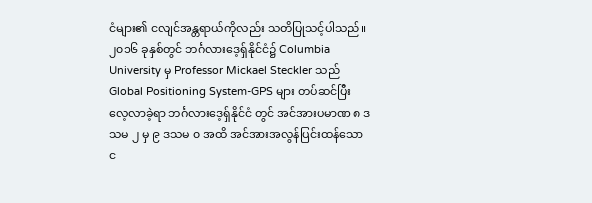ငံများ၏ ငလျင်အန္တရာယ်ကိုလည်း သတိပြုသင့်ပါသည်။
၂၀၁၆ ခုနှစ်တွင် ဘင်္ဂလားဒေ့ရှ်နိုင်ငံ၌ Columbia University မှ Professor Mickael Steckler သည် Global Positioning System-GPS များ တပ်ဆင်ပြီး လေ့လာခဲ့ရာ ဘင်္ဂလားဒေ့ရှ်နိုင်ငံ တွင် အင်အားပမာဏ ၈ ဒသမ ၂ မှ ၉ ဒသမ ၀ အထိ အင်အားအလွန်ပြင်းထန်သော င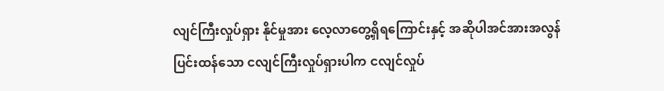လျင်ကြီးလှုပ်ရှား နိုင်မှုအား လေ့လာတွေ့ရှိရကြောင်းနှင့် အဆိုပါအင်အားအလွန်ပြင်းထန်သော ငလျင်ကြီးလှုပ်ရှားပါက ငလျင်လှုပ်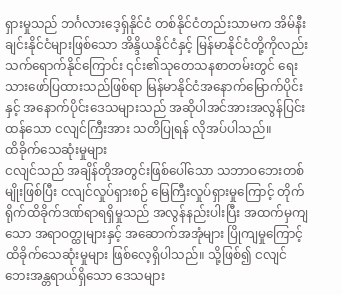ရှားမှုသည် ဘင်္ဂလားဒေ့ရှ်နိုင်ငံ တစ်နိုင်ငံတည်းသာမက အိမ်နီးချင်းနိုင်ငံများဖြစ်သော အိန္ဒိယနိုင်ငံနှင့် မြန်မာနိုင်ငံတို့ကိုလည်း သက်ရောက်နိုင်ကြောင်း ၎င်း၏သုတေသနစာတမ်းတွင် ရေးသားဖော်ပြထားသည်ဖြစ်ရာ မြန်မာနိုင်ငံအနောက်မြောက်ပိုင်းနှင့် အနောက်ပိုင်းဒေသများသည် အဆိုပါအင်အားအလွန်ပြင်းထန်သော ငလျင်ကြီးအား သတိပြုရန် လိုအပ်ပါသည်။
ထိခိုက်သေဆုံးမှုများ
ငလျင်သည် အချိန်တိုအတွင်းဖြစ်ပေါ်သော သဘာဝဘေးတစ်မျိုးဖြစ်ပြီး ငလျင်လှုပ်ရှားစဉ် မြေကြီးလှုပ်ရှားမှုကြောင့် တိုက်ရိုက်ထိခိုက်ဒဏ်ရာရရှိမှုသည် အလွန်နည်းပါးပြီး အထက်မှကျသော အရာဝတ္ထုများနှင့် အဆောက်အအုံများ ပြိုကျမှုကြောင့် ထိခိုက်သေဆုံးမှုများ ဖြစ်လေ့ရှိပါသည်။ သို့ဖြစ်၍ ငလျင်ဘေးအန္တရာယ်ရှိသော ဒေသများ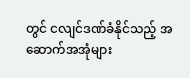တွင် ငလျင်ဒဏ်ခံနိုင်သည့် အဆောက်အအုံများ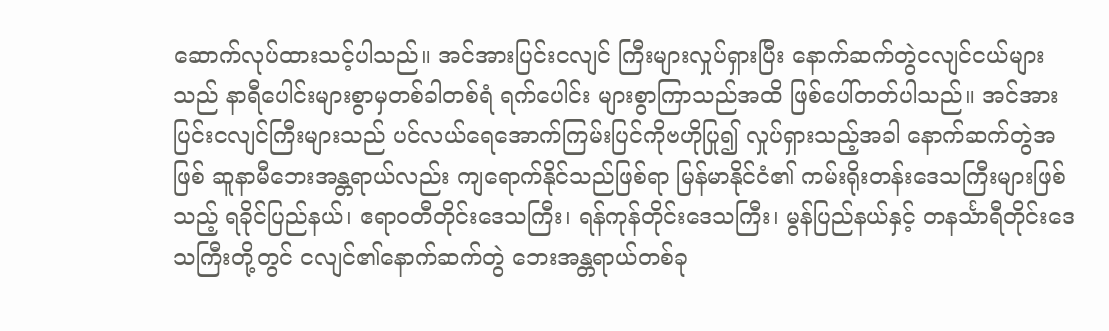ဆောက်လုပ်ထားသင့်ပါသည်။ အင်အားပြင်းငလျင် ကြီးများလှုပ်ရှားပြီး နောက်ဆက်တွဲငလျင်ငယ်များသည် နာရီပေါင်းများစွာမှတစ်ခါတစ်ရံ ရက်ပေါင်း များစွာကြာသည်အထိ ဖြစ်ပေါ်တတ်ပါသည်။ အင်အားပြင်းငလျင်ကြီးများသည် ပင်လယ်ရေအောက်ကြမ်းပြင်ကိုဗဟိုပြု၍ လှုပ်ရှားသည့်အခါ နောက်ဆက်တွဲအဖြစ် ဆူနာမီဘေးအန္တရာယ်လည်း ကျရောက်နိုင်သည်ဖြစ်ရာ မြန်မာနိုင်ငံ၏ ကမ်းရိုးတန်းဒေသကြီးများဖြစ်သည့် ရခိုင်ပြည်နယ်၊ ဧရာဝတီတိုင်းဒေသကြီး၊ ရန်ကုန်တိုင်းဒေသကြီး၊ မွန်ပြည်နယ်နှင့် တနင်္သာရီတိုင်းဒေသကြီးတို့တွင် ငလျင်၏နောက်ဆက်တွဲ ဘေးအန္တရာယ်တစ်ခု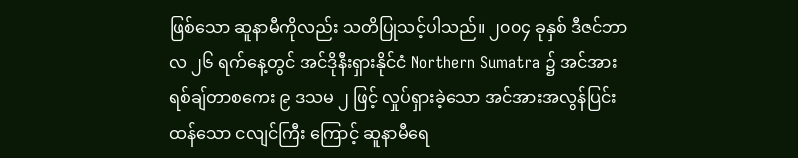ဖြစ်သော ဆူနာမီကိုလည်း သတိပြုသင့်ပါသည်။ ၂၀၀၄ ခုနှစ် ဒီဇင်ဘာလ ၂၆ ရက်နေ့တွင် အင်ဒိုနီးရှားနိုင်ငံ Northern Sumatra ၌ အင်အားရစ်ချ်တာစကေး ၉ ဒသမ ၂ ဖြင့် လှုပ်ရှားခဲ့သော အင်အားအလွန်ပြင်းထန်သော ငလျင်ကြီး ကြောင့် ဆူနာမီရေ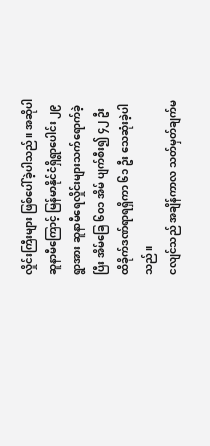လှိုင်းကြီးများ ဖြစ်ပေါ်ခဲ့ပါသည်။ အဆိုပါဆူနာမီကြောင့် မြန်မာနိုင်ငံရှိရွာပေါင်း ၂၉ ရွာအား ဆူနာမီရေလှိုင်းများသက်ရောက်ခဲ့ပြီး အိမ်ခြေ ၆၀၁ အိမ် ပျက်စီး၍ ၄၂ ဦး ထိခိုက်ဒဏ်ရာရရှိကာ ၆၁ ဦး သေဆုံးခဲ့ပါသည်။
ငလျင်သည် အချိန်ကာလ သတ်မှတ်ချက်မ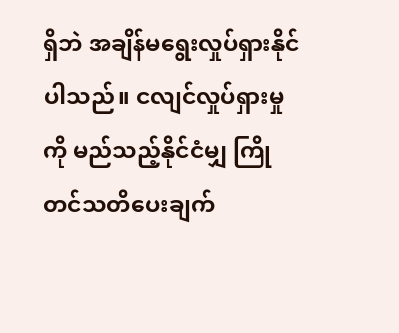ရှိဘဲ အချိန်မရွေးလှုပ်ရှားနိုင်ပါသည်။ ငလျင်လှုပ်ရှားမှုကို မည်သည့်နိုင်ငံမျှ ကြိုတင်သတိပေးချက်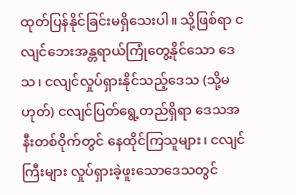ထုတ်ပြန်နိုင်ခြင်းမရှိသေးပါ။ သို့ဖြစ်ရာ ငလျင်ဘေးအန္တရာယ်ကြုံတွေ့နိုင်သော ဒေသ၊ ငလျင်လှုပ်ရှားနိုင်သည့်ဒေသ (သို့မဟုတ်) ငလျင်ပြတ်ရွေ့တည်ရှိရာ ဒေသအနီးတစ်ဝိုက်တွင် နေထိုင်ကြသူများ၊ ငလျင်ကြီးများ လှုပ်ရှားခဲ့ဖူးသောဒေသတွင်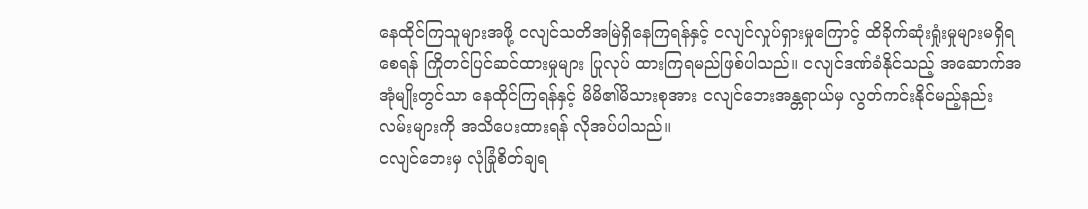နေထိုင်ကြသူများအဖို့ ငလျင်သတိအမြဲရှိနေကြရန်နှင့် ငလျင်လှုပ်ရှားမှုကြောင့် ထိခိုက်ဆုံးရှုံးမှုများမရှိရစေရန် ကြိုတင်ပြင်ဆင်ထားမှုများ ပြုလုပ် ထားကြရမည်ဖြစ်ပါသည်။ ငလျင်ဒဏ်ခံနိုင်သည့် အဆောက်အအုံမျိုးတွင်သာ နေထိုင်ကြရန်နှင့် မိမိ၏မိသားစုအား ငလျင်ဘေးအန္တရာယ်မှ လွတ်ကင်းနိုင်မည့်နည်းလမ်းများကို အသိပေးထားရန် လိုအပ်ပါသည်။
ငလျင်ဘေးမှ လုံခြုံစိတ်ချရ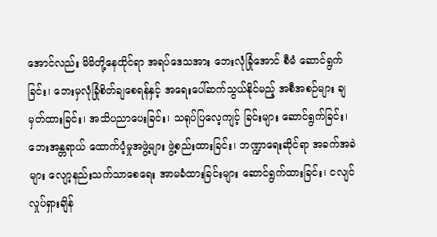အောင်လည်း မိမိတို့နေထိုင်ရာ အရပ်ဒေသအား ဘေးလုံခြုံအောင် စီမံ ဆောင်ရွက်ခြင်း၊ ဘေးမှလုံခြုံစိတ်ချစေရန်နှင့် အရေးပေါ်ဆက်သွယ်နိုင်မည့် အစီအစဉ်များ ချမှတ်ထားခြင်း၊ အသိပညာပေးခြင်း၊ သရုပ်ပြလေ့ကျင့် ခြင်းများ ဆောင်ရွက်ခြင်း၊ ဘေးအန္တရာယ် ထောက်ပံ့မှုအဖွဲ့များ ဖွဲ့စည်းထားခြင်း၊ ဘဏ္ဍာရေးဆိုင်ရာ အခက်အခဲများ လျော့နည်းသက်သာစေရေး အာမခံထားခြင်းများ ဆောင်ရွက်ထားခြင်း၊ ငလျင်လှုပ်ရှားချိန်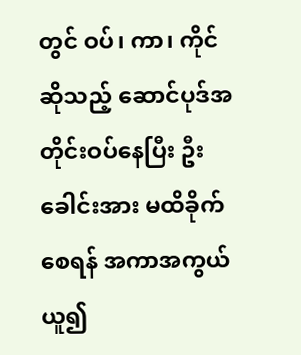တွင် ဝပ်၊ ကာ၊ ကိုင်ဆိုသည့် ဆောင်ပုဒ်အတိုင်းဝပ်နေပြီး ဦးခေါင်းအား မထိခိုက်စေရန် အကာအကွယ်ယူ၍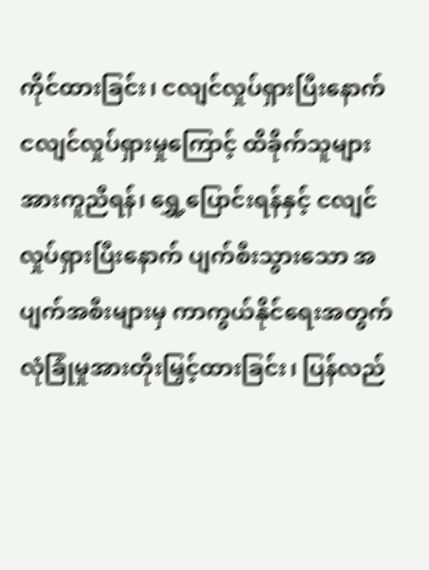ကိုင်ထားခြင်း၊ ငလျင်လှုပ်ရှားပြီးနောက် ငလျင်လှုပ်ရှားမှုကြောင့် ထိခိုက်သူများအားကူညီရန်၊ ရွှေ့ပြောင်းရန်နှင့် ငလျင်လှုပ်ရှားပြီးနောက် ပျက်စီးသွားသော အပျက်အစီးများမှ ကာကွယ်နိုင်ရေးအတွက် လုံခြုံမှုအားတိုးမြှင့်ထားခြင်း၊ ပြန်လည်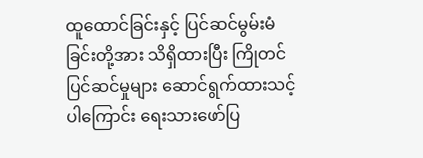ထူထောင်ခြင်းနှင့် ပြင်ဆင်မွမ်းမံခြင်းတို့အား သိရှိထားပြီး ကြိုတင်ပြင်ဆင်မှုများ ဆောင်ရွက်ထားသင့်ပါကြောင်း ရေးသားဖော်ပြ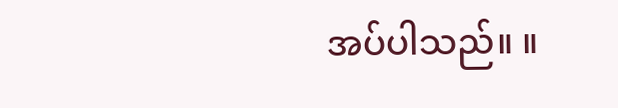အပ်ပါသည်။ ။